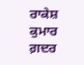ਰਾਕੇਸ਼ ਕੁਮਾਰ
ਗ਼ਦਰ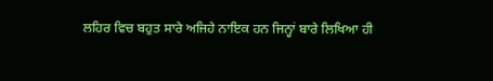ਲਹਿਰ ਵਿਚ ਬਹੁਤ ਸਾਰੇ ਅਜਿਹੇ ਨਾਇਕ ਹਨ ਜਿਨ੍ਹਾਂ ਬਾਰੇ ਲਿਖਿਆ ਹੀ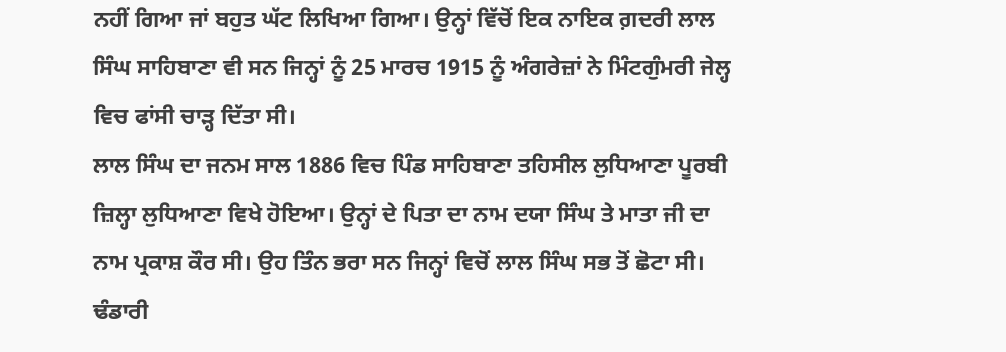ਨਹੀਂ ਗਿਆ ਜਾਂ ਬਹੁਤ ਘੱਟ ਲਿਖਿਆ ਗਿਆ। ਉਨ੍ਹਾਂ ਵਿੱਚੋਂ ਇਕ ਨਾਇਕ ਗ਼ਦਰੀ ਲਾਲ ਸਿੰਘ ਸਾਹਿਬਾਣਾ ਵੀ ਸਨ ਜਿਨ੍ਹਾਂ ਨੂੰ 25 ਮਾਰਚ 1915 ਨੂੰ ਅੰਗਰੇਜ਼ਾਂ ਨੇ ਮਿੰਟਗੁੰਮਰੀ ਜੇਲ੍ਹ ਵਿਚ ਫਾਂਸੀ ਚਾੜ੍ਹ ਦਿੱਤਾ ਸੀ।
ਲਾਲ ਸਿੰਘ ਦਾ ਜਨਮ ਸਾਲ 1886 ਵਿਚ ਪਿੰਡ ਸਾਹਿਬਾਣਾ ਤਹਿਸੀਲ ਲੁਧਿਆਣਾ ਪੂਰਬੀ ਜ਼ਿਲ੍ਹਾ ਲੁਧਿਆਣਾ ਵਿਖੇ ਹੋਇਆ। ਉਨ੍ਹਾਂ ਦੇ ਪਿਤਾ ਦਾ ਨਾਮ ਦਯਾ ਸਿੰਘ ਤੇ ਮਾਤਾ ਜੀ ਦਾ ਨਾਮ ਪ੍ਰਕਾਸ਼ ਕੌਰ ਸੀ। ਉਹ ਤਿੰਨ ਭਰਾ ਸਨ ਜਿਨ੍ਹਾਂ ਵਿਚੋਂ ਲਾਲ ਸਿੰਘ ਸਭ ਤੋਂ ਛੋਟਾ ਸੀ। ਢੰਡਾਰੀ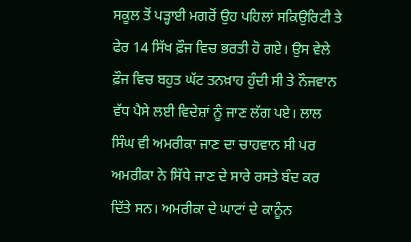ਸਕੂਲ ਤੋਂ ਪੜ੍ਹਾਈ ਮਗਰੋਂ ਉਹ ਪਹਿਲਾਂ ਸਕਿਉਰਿਟੀ ਤੇ ਫੇਰ 14 ਸਿੱਖ ਫ਼ੌਜ ਵਿਚ ਭਰਤੀ ਹੋ ਗਏ। ਉਸ ਵੇਲੇ ਫ਼ੌਜ ਵਿਚ ਬਹੁਤ ਘੱਟ ਤਨਖ਼ਾਹ ਹੁੰਦੀ ਸੀ ਤੇ ਨੌਜਵਾਨ ਵੱਧ ਪੈਸੇ ਲਈ ਵਿਦੇਸ਼ਾਂ ਨੂੰ ਜਾਣ ਲੱਗ ਪਏ। ਲਾਲ ਸਿੰਘ ਵੀ ਅਮਰੀਕਾ ਜਾਣ ਦਾ ਚਾਹਵਾਨ ਸੀ ਪਰ ਅਮਰੀਕਾ ਨੇ ਸਿੱਧੇ ਜਾਣ ਦੇ ਸਾਰੇ ਰਸਤੇ ਬੰਦ ਕਰ ਦਿੱਤੇ ਸਨ। ਅਮਰੀਕਾ ਦੇ ਘਾਟਾਂ ਦੇ ਕਾਨੂੰਨ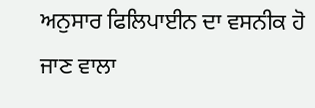ਅਨੁਸਾਰ ਫਿਲਿਪਾਈਨ ਦਾ ਵਸਨੀਕ ਹੋ ਜਾਣ ਵਾਲਾ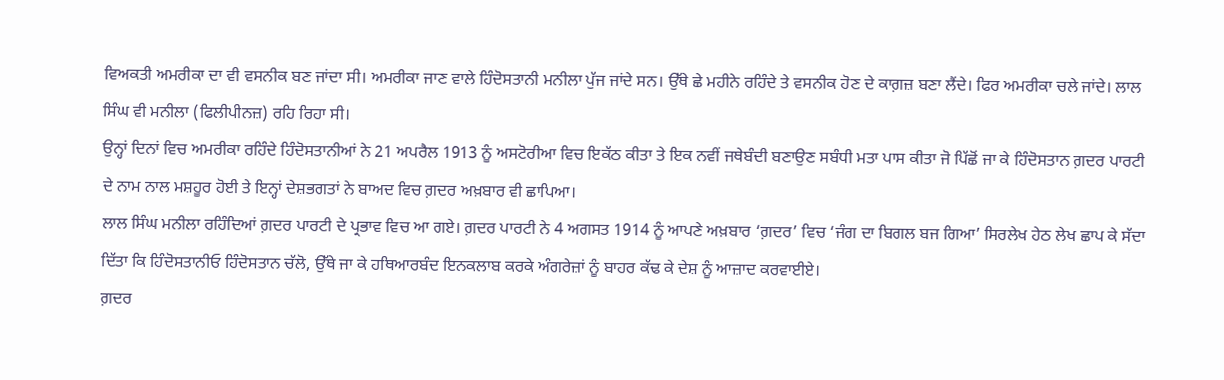ਵਿਅਕਤੀ ਅਮਰੀਕਾ ਦਾ ਵੀ ਵਸਨੀਕ ਬਣ ਜਾਂਦਾ ਸੀ। ਅਮਰੀਕਾ ਜਾਣ ਵਾਲੇ ਹਿੰਦੋਸਤਾਨੀ ਮਨੀਲਾ ਪੁੱਜ ਜਾਂਦੇ ਸਨ। ਉੱਥੇ ਛੇ ਮਹੀਨੇ ਰਹਿੰਦੇ ਤੇ ਵਸਨੀਕ ਹੋਣ ਦੇ ਕਾਗ਼ਜ਼ ਬਣਾ ਲੈਂਦੇ। ਫਿਰ ਅਮਰੀਕਾ ਚਲੇ ਜਾਂਦੇ। ਲਾਲ ਸਿੰਘ ਵੀ ਮਨੀਲਾ (ਫਿਲੀਪੀਨਜ਼) ਰਹਿ ਰਿਹਾ ਸੀ।
ਉਨ੍ਹਾਂ ਦਿਨਾਂ ਵਿਚ ਅਮਰੀਕਾ ਰਹਿੰਦੇ ਹਿੰਦੋਸਤਾਨੀਆਂ ਨੇ 21 ਅਪਰੈਲ 1913 ਨੂੰ ਅਸਟੋਰੀਆ ਵਿਚ ਇਕੱਠ ਕੀਤਾ ਤੇ ਇਕ ਨਵੀਂ ਜਥੇਬੰਦੀ ਬਣਾਉਣ ਸਬੰਧੀ ਮਤਾ ਪਾਸ ਕੀਤਾ ਜੋ ਪਿੱਛੋਂ ਜਾ ਕੇ ਹਿੰਦੋਸਤਾਨ ਗ਼ਦਰ ਪਾਰਟੀ ਦੇ ਨਾਮ ਨਾਲ ਮਸ਼ਹੂਰ ਹੋਈ ਤੇ ਇਨ੍ਹਾਂ ਦੇਸ਼ਭਗਤਾਂ ਨੇ ਬਾਅਦ ਵਿਚ ਗ਼ਦਰ ਅਖ਼ਬਾਰ ਵੀ ਛਾਪਿਆ।
ਲਾਲ ਸਿੰਘ ਮਨੀਲਾ ਰਹਿੰਦਿਆਂ ਗ਼ਦਰ ਪਾਰਟੀ ਦੇ ਪ੍ਰਭਾਵ ਵਿਚ ਆ ਗਏ। ਗ਼ਦਰ ਪਾਰਟੀ ਨੇ 4 ਅਗਸਤ 1914 ਨੂੰ ਆਪਣੇ ਅਖ਼ਬਾਰ ‘ਗ਼ਦਰ’ ਵਿਚ ‘ਜੰਗ ਦਾ ਬਿਗਲ ਬਜ ਗਿਆ’ ਸਿਰਲੇਖ ਹੇਠ ਲੇਖ ਛਾਪ ਕੇ ਸੱਦਾ ਦਿੱਤਾ ਕਿ ਹਿੰਦੋਸਤਾਨੀਓ ਹਿੰਦੋਸਤਾਨ ਚੱਲੋ, ਉੱਥੇ ਜਾ ਕੇ ਹਥਿਆਰਬੰਦ ਇਨਕਲਾਬ ਕਰਕੇ ਅੰਗਰੇਜ਼ਾਂ ਨੂੰ ਬਾਹਰ ਕੱਢ ਕੇ ਦੇਸ਼ ਨੂੰ ਆਜ਼ਾਦ ਕਰਵਾਈਏ।
ਗ਼ਦਰ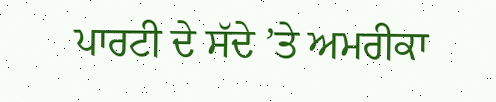ਪਾਰਟੀ ਦੇ ਸੱਦੇ ’ਤੇ ਅਮਰੀਕਾ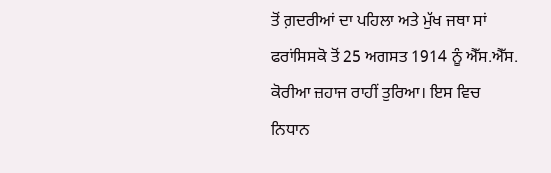ਤੋਂ ਗ਼ਦਰੀਆਂ ਦਾ ਪਹਿਲਾ ਅਤੇ ਮੁੱਖ ਜਥਾ ਸਾਂ ਫਰਾਂਸਿਸਕੋ ਤੋਂ 25 ਅਗਸਤ 1914 ਨੂੰ ਐੱਸ.ਐੱਸ. ਕੋਰੀਆ ਜ਼ਹਾਜ ਰਾਹੀਂ ਤੁਰਿਆ। ਇਸ ਵਿਚ ਨਿਧਾਨ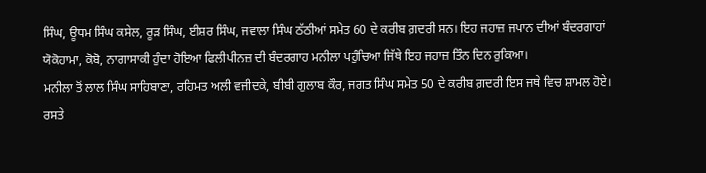ਸਿੰਘ, ਊਧਮ ਸਿੰਘ ਕਸੇਲ, ਰੂੜ ਸਿੰਘ, ਈਸ਼ਰ ਸਿੰਘ, ਜਵਾਲਾ ਸਿੰਘ ਠੱਠੀਆਂ ਸਮੇਤ 60 ਦੇ ਕਰੀਬ ਗ਼ਦਰੀ ਸਨ। ਇਹ ਜਹਾਜ਼ ਜਪਾਨ ਦੀਆਂ ਬੰਦਰਗਾਹਾਂ ਯੋਕੋਹਾਮਾ, ਕੋਬੋ, ਨਾਗਾਸਾਕੀ ਹੁੰਦਾ ਹੋਇਆ ਫਿਲੀਪੀਨਜ਼ ਦੀ ਬੰਦਰਗਾਹ ਮਨੀਲਾ ਪਹੁੰਚਿਆ ਜਿੱਥੇ ਇਹ ਜਹਾਜ਼ ਤਿੰਨ ਦਿਨ ਰੁਕਿਆ।
ਮਨੀਲਾ ਤੋਂ ਲਾਲ ਸਿੰਘ ਸਾਹਿਬਾਣਾ, ਰਹਿਮਤ ਅਲੀ ਵਜੀਦਕੇ, ਬੀਬੀ ਗੁਲਾਬ ਕੌਰ, ਜਗਤ ਸਿੰਘ ਸਮੇਤ 50 ਦੇ ਕਰੀਬ ਗ਼ਦਰੀ ਇਸ ਜਥੇ ਵਿਚ ਸ਼ਾਮਲ ਹੋਏ। ਰਸਤੇ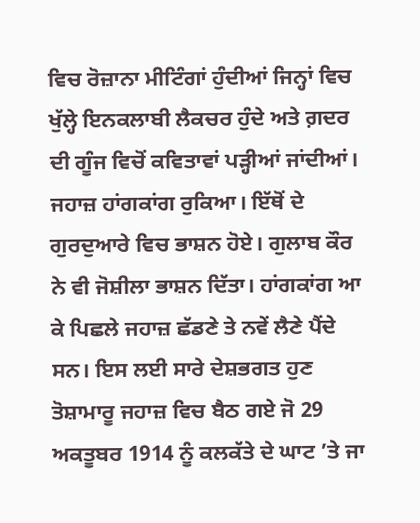ਵਿਚ ਰੋਜ਼ਾਨਾ ਮੀਟਿੰਗਾਂ ਹੁੰਦੀਆਂ ਜਿਨ੍ਹਾਂ ਵਿਚ ਖੁੱਲ੍ਹੇ ਇਨਕਲਾਬੀ ਲੈਕਚਰ ਹੁੰਦੇ ਅਤੇ ਗ਼ਦਰ ਦੀ ਗੂੰਜ ਵਿਚੋਂ ਕਵਿਤਾਵਾਂ ਪੜ੍ਹੀਆਂ ਜਾਂਦੀਆਂ। ਜਹਾਜ਼ ਹਾਂਗਕਾਂਗ ਰੁਕਿਆ। ਇੱਥੋਂ ਦੇ ਗੁਰਦੁਆਰੇ ਵਿਚ ਭਾਸ਼ਨ ਹੋਏ। ਗੁਲਾਬ ਕੌਰ ਨੇ ਵੀ ਜੋਸ਼ੀਲਾ ਭਾਸ਼ਨ ਦਿੱਤਾ। ਹਾਂਗਕਾਂਗ ਆ ਕੇ ਪਿਛਲੇ ਜਹਾਜ਼ ਛੱਡਣੇ ਤੇ ਨਵੇਂ ਲੈਣੇ ਪੈਂਦੇ ਸਨ। ਇਸ ਲਈ ਸਾਰੇ ਦੇਸ਼ਭਗਤ ਹੁਣ ਤੋਸ਼ਾਮਾਰੂ ਜਹਾਜ਼ ਵਿਚ ਬੈਠ ਗਏ ਜੋ 29 ਅਕਤੂਬਰ 1914 ਨੂੰ ਕਲਕੱਤੇ ਦੇ ਘਾਟ ’ਤੇ ਜਾ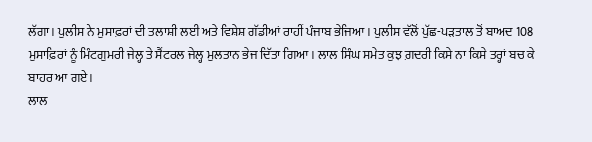ਲੱਗਾ। ਪੁਲੀਸ ਨੇ ਮੁਸਾਫ਼ਰਾਂ ਦੀ ਤਲਾਸ਼ੀ ਲਈ ਅਤੇ ਵਿਸ਼ੇਸ਼ ਗੱਡੀਆਂ ਰਾਹੀਂ ਪੰਜਾਬ ਭੇਜਿਆ। ਪੁਲੀਸ ਵੱਲੋਂ ਪੁੱਛ-ਪੜਤਾਲ ਤੋਂ ਬਾਅਦ 108 ਮੁਸਾਫ਼ਿਰਾਂ ਨੂੰ ਮਿੰਟਗੁਮਰੀ ਜੇਲ੍ਹ ਤੇ ਸੈਂਟਰਲ ਜੇਲ੍ਹ ਮੁਲਤਾਨ ਭੇਜ ਦਿੱਤਾ ਗਿਆ। ਲਾਲ ਸਿੰਘ ਸਮੇਤ ਕੁਝ ਗ਼ਦਰੀ ਕਿਸੇ ਨਾ ਕਿਸੇ ਤਰ੍ਹਾਂ ਬਚ ਕੇ ਬਾਹਰ ਆ ਗਏ।
ਲਾਲ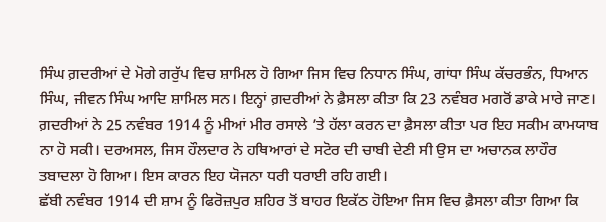ਸਿੰਘ ਗ਼ਦਰੀਆਂ ਦੇ ਮੋਗੇ ਗਰੁੱਪ ਵਿਚ ਸ਼ਾਮਿਲ ਹੋ ਗਿਆ ਜਿਸ ਵਿਚ ਨਿਧਾਨ ਸਿੰਘ, ਗਾਂਧਾ ਸਿੰਘ ਕੱਚਰਭੰਨ, ਧਿਆਨ ਸਿੰਘ, ਜੀਵਨ ਸਿੰਘ ਆਦਿ ਸ਼ਾਮਿਲ ਸਨ। ਇਨ੍ਹਾਂ ਗ਼ਦਰੀਆਂ ਨੇ ਫ਼ੈਸਲਾ ਕੀਤਾ ਕਿ 23 ਨਵੰਬਰ ਮਗਰੋਂ ਡਾਕੇ ਮਾਰੇ ਜਾਣ।
ਗ਼ਦਰੀਆਂ ਨੇ 25 ਨਵੰਬਰ 1914 ਨੂੰ ਮੀਆਂ ਮੀਰ ਰਸਾਲੇ ’ਤੇ ਹੱਲਾ ਕਰਨ ਦਾ ਫ਼ੈਸਲਾ ਕੀਤਾ ਪਰ ਇਹ ਸਕੀਮ ਕਾਮਯਾਬ ਨਾ ਹੋ ਸਕੀ। ਦਰਅਸਲ, ਜਿਸ ਹੌਲਦਾਰ ਨੇ ਹਥਿਆਰਾਂ ਦੇ ਸਟੋਰ ਦੀ ਚਾਬੀ ਦੇਣੀ ਸੀ ਉਸ ਦਾ ਅਚਾਨਕ ਲਾਹੌਰ ਤਬਾਦਲਾ ਹੋ ਗਿਆ। ਇਸ ਕਾਰਨ ਇਹ ਯੋਜਨਾ ਧਰੀ ਧਰਾਈ ਰਹਿ ਗਈ।
ਛੱਬੀ ਨਵੰਬਰ 1914 ਦੀ ਸ਼ਾਮ ਨੂੰ ਫਿਰੋਜ਼ਪੁਰ ਸ਼ਹਿਰ ਤੋਂ ਬਾਹਰ ਇਕੱਠ ਹੋਇਆ ਜਿਸ ਵਿਚ ਫ਼ੈਸਲਾ ਕੀਤਾ ਗਿਆ ਕਿ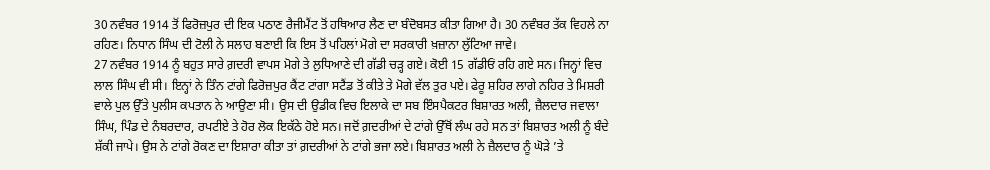30 ਨਵੰਬਰ 1914 ਤੋਂ ਫਿਰੋਜ਼ਪੁਰ ਦੀ ਇਕ ਪਠਾਣ ਰੈਜੀਮੈਂਟ ਤੋਂ ਹਥਿਆਰ ਲੈਣ ਦਾ ਬੰਦੋਬਸਤ ਕੀਤਾ ਗਿਆ ਹੈ। 30 ਨਵੰਬਰ ਤੱਕ ਵਿਹਲੇ ਨਾ ਰਹਿਣ। ਨਿਧਾਨ ਸਿੰਘ ਦੀ ਟੋਲੀ ਨੇ ਸਲਾਹ ਬਣਾਈ ਕਿ ਇਸ ਤੋਂ ਪਹਿਲਾਂ ਮੋਗੇ ਦਾ ਸਰਕਾਰੀ ਖ਼ਜ਼ਾਨਾ ਲੁੱਟਿਆ ਜਾਵੇ।
27 ਨਵੰਬਰ 1914 ਨੂੰ ਬਹੁਤ ਸਾਰੇ ਗ਼ਦਰੀ ਵਾਪਸ ਮੋਗੇ ਤੇ ਲੁਧਿਆਣੇ ਦੀ ਗੱਡੀ ਚੜ੍ਹ ਗਏ। ਕੋਈ 15 ਗੱਡੀਓਂ ਰਹਿ ਗਏ ਸਨ। ਜਿਨ੍ਹਾਂ ਵਿਚ ਲਾਲ ਸਿੰਘ ਵੀ ਸੀ। ਇਨ੍ਹਾਂ ਨੇ ਤਿੰਨ ਟਾਂਗੇ ਫਿਰੋਜ਼ਪੁਰ ਕੈਂਟ ਟਾਂਗਾ ਸਟੈਂਡ ਤੋਂ ਕੀਤੇ ਤੇ ਮੋਗੇ ਵੱਲ ਤੁਰ ਪਏ। ਫੇਰੂ ਸ਼ਹਿਰ ਲਾਗੇ ਨਹਿਰ ਤੇ ਮਿਸ਼ਰੀ ਵਾਲੇ ਪੁਲ ਉੱਤੇ ਪੁਲੀਸ ਕਪਤਾਨ ਨੇ ਆਉਣਾ ਸੀ। ਉਸ ਦੀ ਉਡੀਕ ਵਿਚ ਇਲਾਕੇ ਦਾ ਸਬ ਇੰਸਪੈਕਟਰ ਬਿਸ਼ਾਰਤ ਅਲੀ, ਜ਼ੈਲਦਾਰ ਜਵਾਲਾ ਸਿੰਘ, ਪਿੰਡ ਦੇ ਨੰਬਰਦਾਰ, ਰਪਟੀਏ ਤੇ ਹੋਰ ਲੋਕ ਇਕੱਠੇ ਹੋਏ ਸਨ। ਜਦੋਂ ਗ਼ਦਰੀਆਂ ਦੇ ਟਾਂਗੇ ਉੱਥੋਂ ਲੰਘ ਰਹੇ ਸਨ ਤਾਂ ਬਿਸ਼ਾਰਤ ਅਲੀ ਨੂੰ ਬੰਦੇ ਸ਼ੱਕੀ ਜਾਪੇ। ਉਸ ਨੇ ਟਾਂਗੇ ਰੋਕਣ ਦਾ ਇਸ਼ਾਰਾ ਕੀਤਾ ਤਾਂ ਗ਼ਦਰੀਆਂ ਨੇ ਟਾਂਗੇ ਭਜਾ ਲਏ। ਬਿਸ਼ਾਰਤ ਅਲੀ ਨੇ ਜ਼ੈਲਦਾਰ ਨੂੰ ਘੋੜੇ ’ਤੇ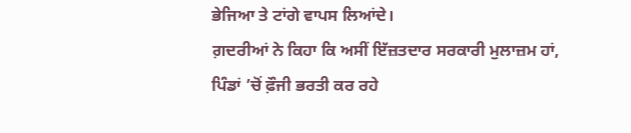ਭੇਜਿਆ ਤੇ ਟਾਂਗੇ ਵਾਪਸ ਲਿਆਂਦੇ।
ਗ਼ਦਰੀਆਂ ਨੇ ਕਿਹਾ ਕਿ ਅਸੀਂ ਇੱਜ਼ਤਦਾਰ ਸਰਕਾਰੀ ਮੁਲਾਜ਼ਮ ਹਾਂ, ਪਿੰਡਾਂ ’ਚੋਂ ਫ਼ੌਜੀ ਭਰਤੀ ਕਰ ਰਹੇ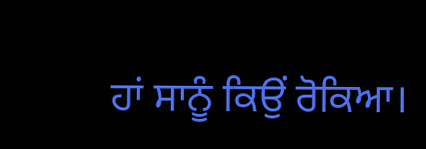ਹਾਂ ਸਾਨੂੰ ਕਿਉਂ ਰੋਕਿਆ।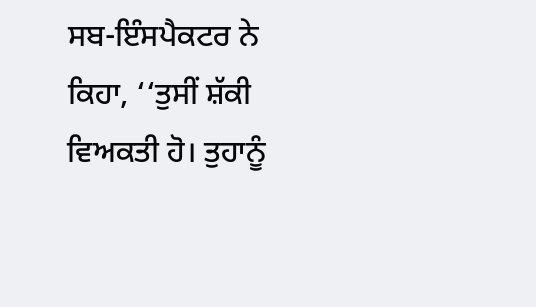ਸਬ-ਇੰਸਪੈਕਟਰ ਨੇ ਕਿਹਾ, ‘‘ਤੁਸੀਂ ਸ਼ੱਕੀ ਵਿਅਕਤੀ ਹੋ। ਤੁਹਾਨੂੰ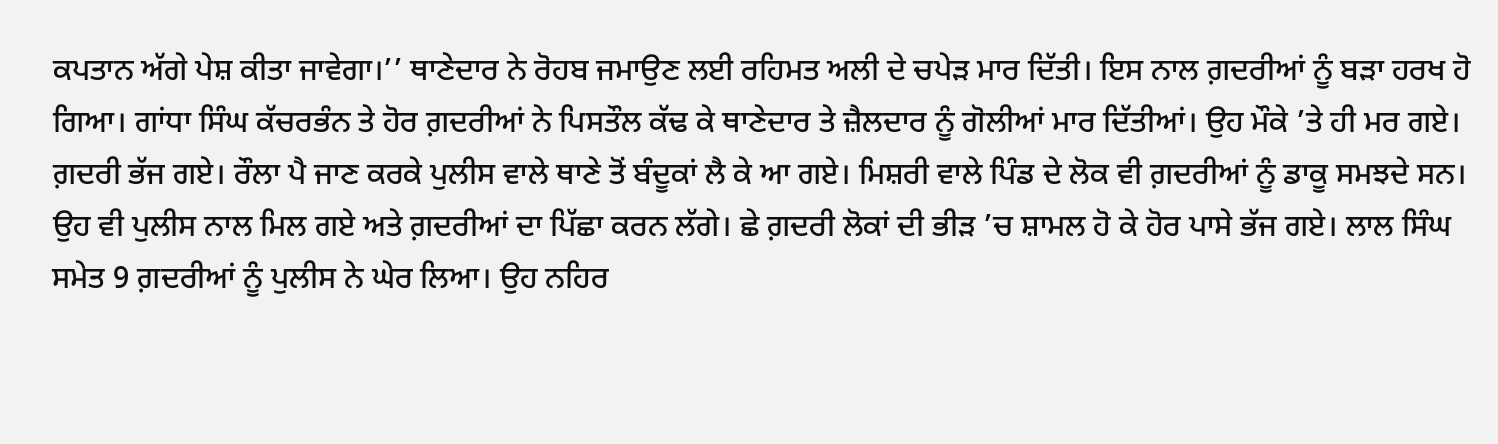ਕਪਤਾਨ ਅੱਗੇ ਪੇਸ਼ ਕੀਤਾ ਜਾਵੇਗਾ।’’ ਥਾਣੇਦਾਰ ਨੇ ਰੋਹਬ ਜਮਾਉਣ ਲਈ ਰਹਿਮਤ ਅਲੀ ਦੇ ਚਪੇੜ ਮਾਰ ਦਿੱਤੀ। ਇਸ ਨਾਲ ਗ਼ਦਰੀਆਂ ਨੂੰ ਬੜਾ ਹਰਖ ਹੋ ਗਿਆ। ਗਾਂਧਾ ਸਿੰਘ ਕੱਚਰਭੰਨ ਤੇ ਹੋਰ ਗ਼ਦਰੀਆਂ ਨੇ ਪਿਸਤੌਲ ਕੱਢ ਕੇ ਥਾਣੇਦਾਰ ਤੇ ਜ਼ੈਲਦਾਰ ਨੂੰ ਗੋਲੀਆਂ ਮਾਰ ਦਿੱਤੀਆਂ। ਉਹ ਮੌਕੇ ’ਤੇ ਹੀ ਮਰ ਗਏ। ਗ਼ਦਰੀ ਭੱਜ ਗਏ। ਰੌਲਾ ਪੈ ਜਾਣ ਕਰਕੇ ਪੁਲੀਸ ਵਾਲੇ ਥਾਣੇ ਤੋਂ ਬੰਦੂਕਾਂ ਲੈ ਕੇ ਆ ਗਏ। ਮਿਸ਼ਰੀ ਵਾਲੇ ਪਿੰਡ ਦੇ ਲੋਕ ਵੀ ਗ਼ਦਰੀਆਂ ਨੂੰ ਡਾਕੂ ਸਮਝਦੇ ਸਨ। ਉਹ ਵੀ ਪੁਲੀਸ ਨਾਲ ਮਿਲ ਗਏ ਅਤੇ ਗ਼ਦਰੀਆਂ ਦਾ ਪਿੱਛਾ ਕਰਨ ਲੱਗੇ। ਛੇ ਗ਼ਦਰੀ ਲੋਕਾਂ ਦੀ ਭੀੜ ’ਚ ਸ਼ਾਮਲ ਹੋ ਕੇ ਹੋਰ ਪਾਸੇ ਭੱਜ ਗਏ। ਲਾਲ ਸਿੰਘ ਸਮੇਤ 9 ਗ਼ਦਰੀਆਂ ਨੂੰ ਪੁਲੀਸ ਨੇ ਘੇਰ ਲਿਆ। ਉਹ ਨਹਿਰ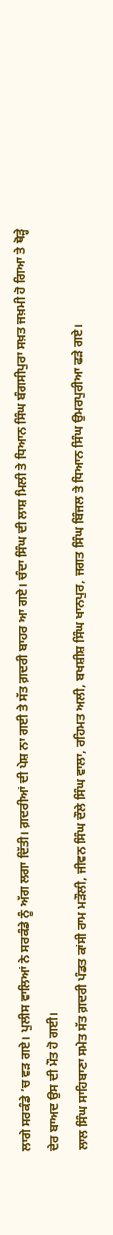ਲਾਗੇ ਸਰਕੰਡੇ ’ਚ ਵੜ ਗਏ। ਪੁਲੀਸ ਵਾਲਿਆਂ ਨੇ ਸਰਕੰਡੇ ਨੂੰ ਅੱਗ ਲਗਾ ਦਿੱਤੀ। ਗ਼ਦਰੀਆਂ ਦੀ ਪੇਸ਼ ਨਾ ਗਈ ਤੇ ਸੱਤ ਗ਼ਦਰੀ ਬਾਹਰ ਆ ਗਏ। ਚੰਦਾ ਸਿੰਘ ਦੀ ਲਾਸ਼ ਮਿਲੀ ਤੇ ਧਿਆਨ ਸਿੰਘ ਬੰਗਸੀਪੁਰਾ ਸਖ਼ਤ ਜਖ਼ਮੀ ਹੋ ਗਿਆ ਤੇ ਥੋੜ੍ਹੇ ਦੇਰ ਬਾਅਦ ਉਸ ਦੀ ਮੌਤ ਹੋ ਗਈ।
ਲਾਲ ਸਿੰਘ ਸਾਹਿਬਾਣਾ ਸਮੇਤ ਸੱਤ ਗ਼ਦਰੀ ਪੰਡਤ ਕਾਂਸੀ ਰਾਮ ਮੜੌਲੀ, ਜੀਵਨ ਸਿੰਘ ਦੌਲੇ ਸਿੰਘ ਵਾਲਾ, ਰਹਿਮਤ ਅਲੀ, ਬਖਸ਼ੀਸ਼ ਸਿੰਘ ਖਾਨਪੁਰ, ਜਗਤ ਸਿੰਘ ਬਿੰਜਲ ਤੇ ਧਿਆਨ ਸਿੰਘ ਉਮਰਪੁਰੀਆ ਫੜੇ ਗਏ।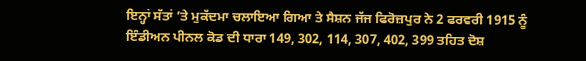ਇਨ੍ਹਾਂ ਸੱਤਾਂ ’ਤੇ ਮੁਕੱਦਮਾ ਚਲਾਇਆ ਗਿਆ ਤੇ ਸੈਸ਼ਨ ਜੱਜ ਫਿਰੋਜ਼ਪੁਰ ਨੇ 2 ਫਰਵਰੀ 1915 ਨੂੰ ਇੰਡੀਅਨ ਪੀਨਲ ਕੋਡ ਦੀ ਧਾਰਾ 149, 302, 114, 307, 402, 399 ਤਹਿਤ ਦੋਸ਼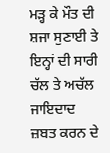ਮੜ੍ਹ ਕੇ ਮੌਤ ਦੀ ਸ਼ਜਾ ਸੁਣਾਈ ਤੇ ਇਨ੍ਹਾਂ ਦੀ ਸਾਰੀ ਚੱਲ ਤੇ ਅਚੱਲ ਜਾਇਦਾਦ ਜ਼ਬਤ ਕਰਨ ਦੇ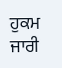ਹੁਕਮ ਜਾਰੀ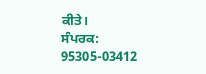ਕੀਤੇ।
ਸੰਪਰਕ: 95305-03412